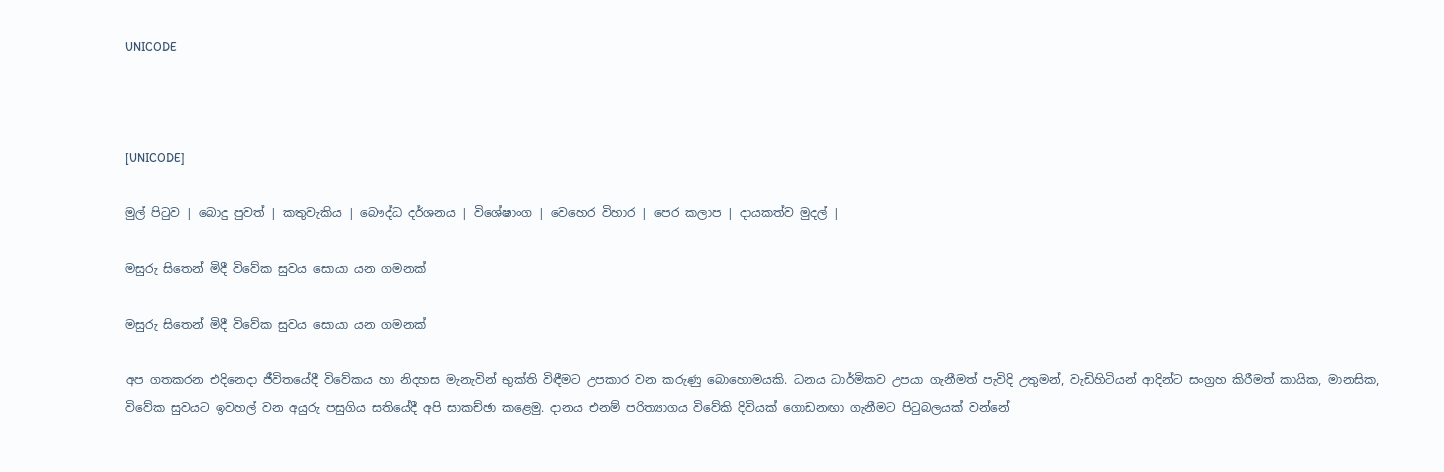UNICODE



[UNICODE]

මුල් පිටුව | බොදු පුවත් | කතුවැකිය | බෞද්ධ දර්ශනය | විශේෂාංග | වෙහෙර විහාර | පෙර කලාප | දායකත්ව මුදල් |

මසුරු සිතෙන් මිදී විවේක සුවය සොයා යන ගමනක්

මසුරු සිතෙන් මිදී විවේක සුවය සොයා යන ගමනක්

අප ගතකරන එදිනෙදා ජීවිතයේදී විවේකය හා නිදහස මැනැවින් භුක්ති විඳීමට උපකාර වන කරුණු බොහොමයකි. ධනය ධාර්මිකව උපයා ගැනීමත් පැවිදි උතුමන්, වැඩිහිටියන් ආදින්ට සංග්‍රහ කිරීමත් කායික, මානසික, විවේක සුවයට ඉවහල් වන අයුරු පසුගිය සතියේදී අපි සාකච්ඡා කළෙමු. දානය එනම් පරිත්‍යාගය විවේකි දිවියක් ගොඩනඟා ගැනීමට පිටුබලයක් වන්නේ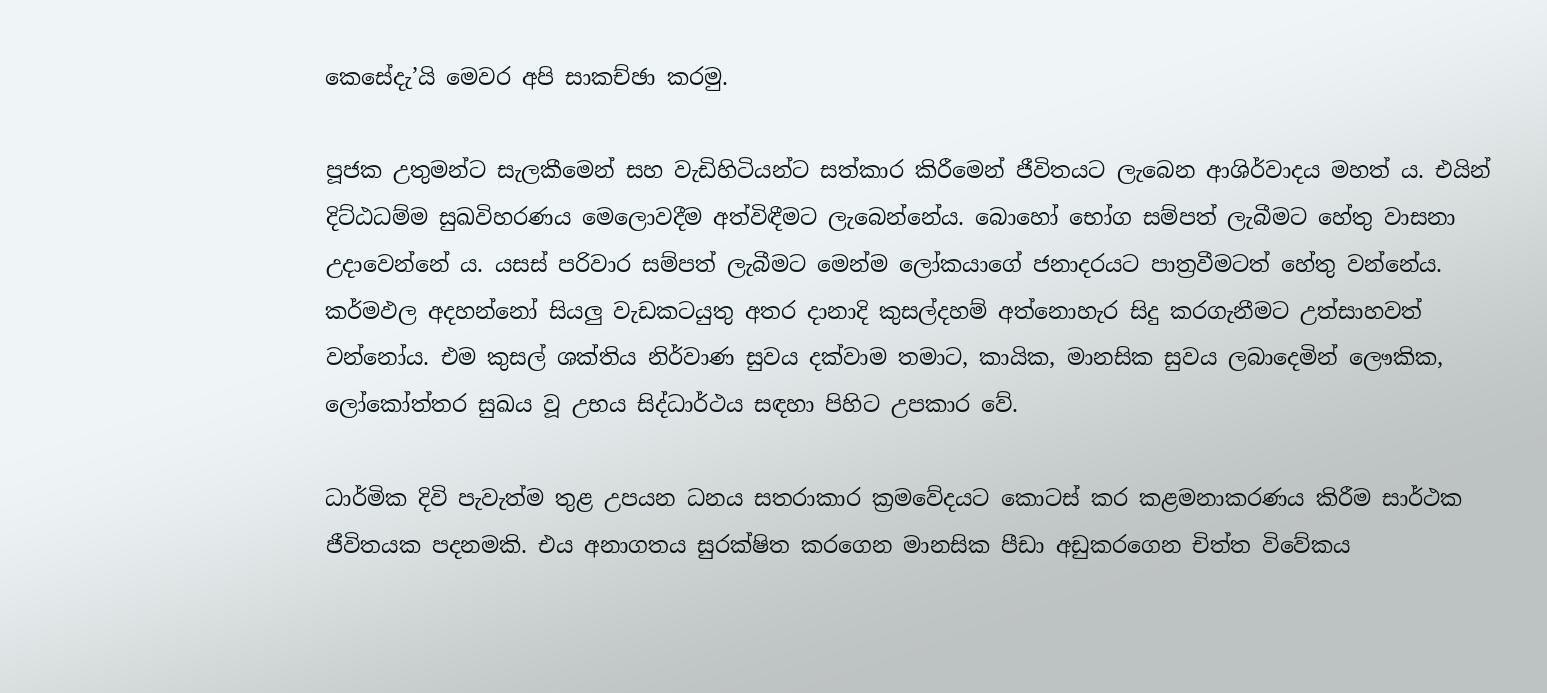කෙසේදැ’යි මෙවර අපි සාකච්ඡා කරමු.

පූජක උතුමන්ට සැලකීමෙන් සහ වැඩිහිටියන්ට සත්කාර කිරීමෙන් ජීවිතයට ලැබෙන ආශිර්වාදය මහත් ය. එයින් දිට්ඨධම්ම සුඛවිහරණය මෙලොවදීම අත්විඳීමට ලැබෙන්නේය. බොහෝ භෝග සම්පත් ලැබීමට හේතු වාසනා උදාවෙන්නේ ය. යසස් පරිවාර සම්පත් ලැබීමට මෙන්ම ලෝකයාගේ ජනාදරයට පාත්‍රවීමටත් හේතු වන්නේය. කර්මඵල අදහන්නෝ සියලු වැඩකටයුතු අතර දානාදි කුසල්දහම් අත්නොහැර සිදු කරගැනීමට උත්සාහවත් වන්නෝය. එම කුසල් ශක්තිය නිර්වාණ සුවය දක්වාම තමාට, කායික, මානසික සුවය ලබාදෙමින් ලෞකික, ලෝකෝත්තර සුඛය වූ උභය සිද්ධාර්ථය සඳහා පිහිට උපකාර වේ.

ධාර්මික දිවි පැවැත්ම තුළ උපයන ධනය සතරාකාර ක්‍රමවේදයට කොටස් කර කළමනාකරණය කිරීම සාර්ථක ජීවිතයක පදනමකි. එය අනාගතය සුරක්ෂිත කරගෙන මානසික පීඩා අඩුකරගෙන චිත්ත විවේකය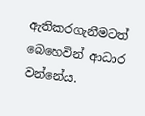ඇතිකරගැනීමටත් බෙහෙවින් ආධාර වන්නේය.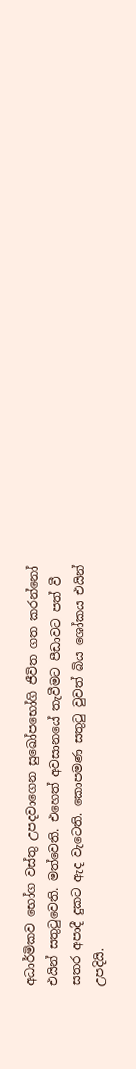අධාර්මිකව භෝග වස්තු උපදවාගෙන සුඛෝපභෝගි ජීවිත ගත කරන්නෝ එයින් සතුටුවෙති. මත්වෙති. එහෙත් අවසානයේ තැවීමට පීඩාවට පත් වී සතර අපාදී දුකට ඇද වැටෙති. කොපමණ සතුටු වුවත් බිය ශෝකය එයින් උපදියි.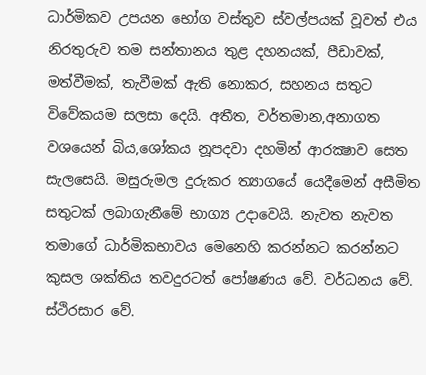ධාර්මිකව උපයන භෝග වස්තුව ස්වල්පයක් වූවත් එය නිරතුරුව තම සන්තානය තුළ දහනයක්, පීඩාවක්, මත්වීමක්, තැවීමක් ඇති නොකර, සහනය සතුට විවේකයම සලසා දෙයි. අතීත, වර්තමාන,අනාගත වශයෙන් බිය,ශෝකය නූපදවා දහමින් ආරක්‍ෂාව සෙත සැලසෙයි. මසුරුමල දුරුකර ත්‍යාගයේ යෙදීමෙන් අසීමිත සතුටක් ලබාගැනීමේ භාග්‍ය උදාවෙයි. නැවත නැවත තමාගේ ධාර්මිකභාවය මෙනෙහි කරන්නට කරන්නට කුසල ශක්තිය තවදුරටත් පෝෂණය වේ. වර්ධනය වේ. ස්ථිරසාර වේ.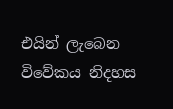එයින් ලැබෙන විවේකය නිදහස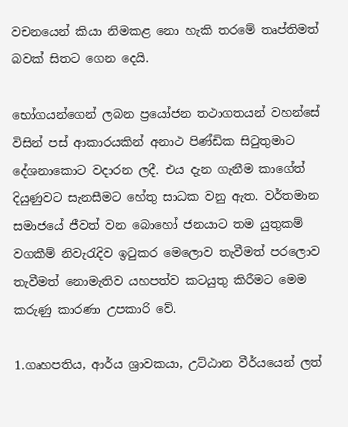වචනයෙන් කියා නිමකළ නො හැකි තරමේ තෘප්තිමත් බවක් සිතට ගෙන දෙයි.

භෝගයන්ගෙන් ලබන ප්‍රයෝජන තථාගතයන් වහන්සේ විසින් පස් ආකාරයකින් අනාථ පිණ්ඩික සිටුතුමාට දේශනාකොට වදාරන ලදී. එය දැන ගැනීම කාගේත් දියුණුවට සැනසීමට හේතු සාධක වනු ඇත. වර්තමාන සමාජයේ ජීවත් වන බොහෝ ජනයාට තම යුතුකම් වගකීම් නිවැරැදිව ඉටුකර මෙලොව තැවීමත් පරලොව තැවීමත් නොමැතිව යහපත්ව කටයුතු කිරීමට මෙම කරුණු කාරණා උපකාරි වේ.

1.ගෘහපතිය, ආර්ය ශ්‍රාවකයා, උට්ඨාන වීර්යයෙන් ලත්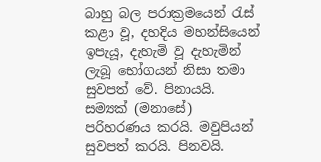බාහු බල පරාක්‍රමයෙන් රැස් කළා වූ, දහදිය මහන්සියෙන් ඉපැයූ, දැහැමි වූ දැහැමින් ලැබූ භෝගයන් නිසා තමා සුවපත් වේ. පිනායයි. සම්‍යක් (මනාසේ) පරිහරණය කරයි. මවුපියන් සුවපත් කරයි. පිනවයි.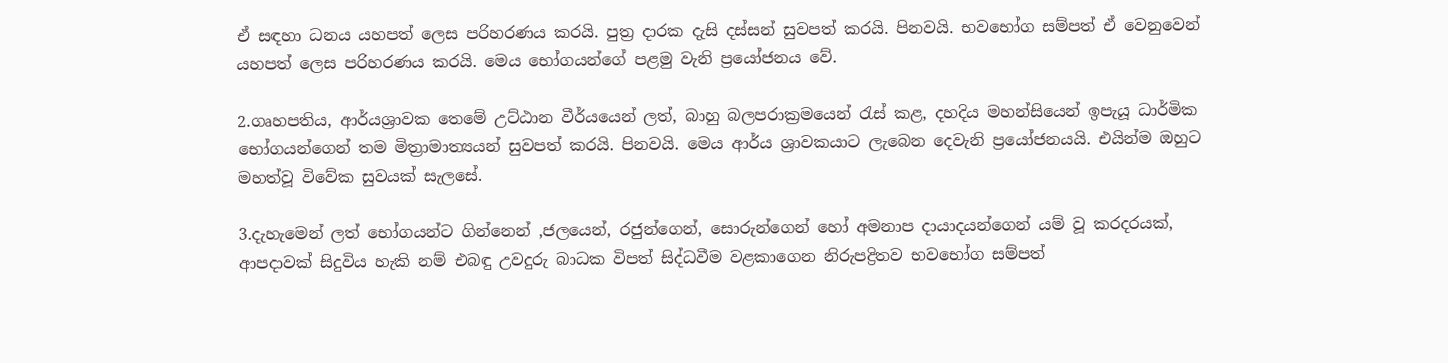ඒ සඳහා ධනය යහපත් ලෙස පරිහරණය කරයි. පුත්‍ර දාරක දැසි දස්සන් සුවපත් කරයි. පිනවයි. භවභෝග සම්පත් ඒ වෙනුවෙන් යහපත් ලෙස පරිහරණය කරයි. මෙය භෝගයන්ගේ පළමු වැනි ප්‍රයෝජනය වේ.

2.ගෘහපතිය, ආර්යශ්‍රාවක තෙමේ උට්ඨාන වීර්යයෙන් ලත්, බාහු බලපරාක්‍රමයෙන් රැස් කළ, දහදිය මහන්සියෙන් ඉපැයූ ධාර්මික භෝගයන්ගෙන් තම මිත්‍රාමාත්‍යයන් සුවපත් කරයි. පිනවයි. මෙය ආර්ය ශ්‍රාවකයාට ලැබෙන දෙවැනි ප්‍රයෝජනයයි. එයින්ම ඔහුට මහත්වූ විවේක සුවයක් සැලසේ.

3.දැහැමෙන් ලත් භෝගයන්ට ගින්නෙන් ,ජලයෙන්, රජුන්ගෙන්, සොරුන්ගෙන් හෝ අමනාප දායාදයන්ගෙන් යම් වූ කරදරයක්, ආපදාවක් සිදුවිය හැකි නම් එබඳු උවදුරු බාධක විපත් සිද්ධවීම වළකාගෙන නිරුපද්‍රිතව භවභෝග සම්පත්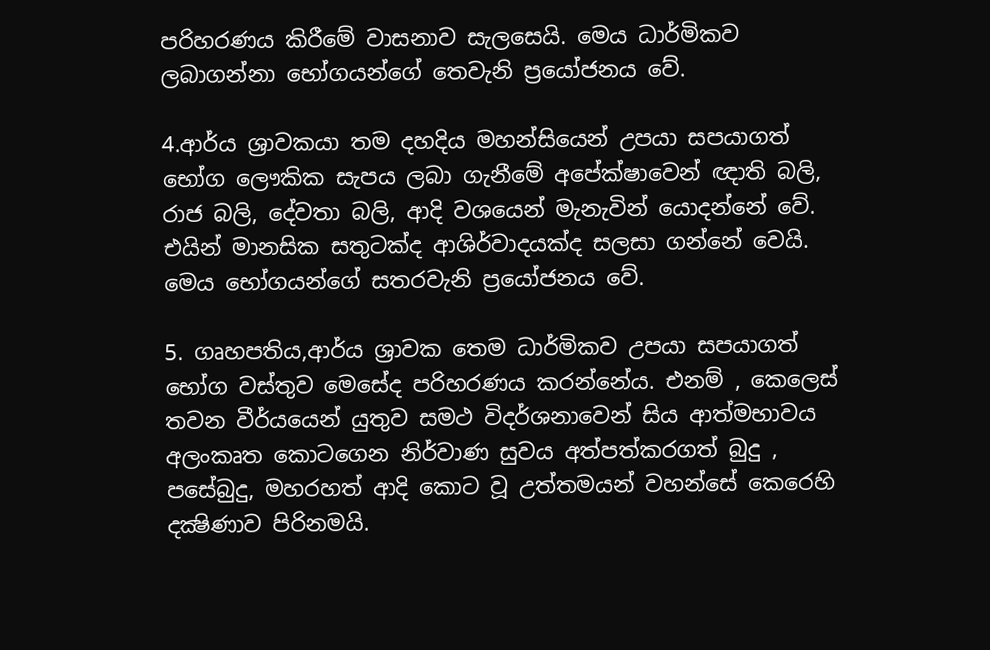පරිහරණය කිරීමේ වාසනාව සැලසෙයි. මෙය ධාර්මිකව ලබාගන්නා භෝගයන්ගේ තෙවැනි ප්‍රයෝජනය වේ.

4.ආර්ය ශ්‍රාවකයා තම දහදිය මහන්සියෙන් උපයා සපයාගත් භෝග ලෞකික සැපය ලබා ගැනීමේ අපේක්ෂාවෙන් ඥාති බලි, රාජ බලි, දේවතා බලි, ආදි වශයෙන් මැනැවින් යොදන්නේ වේ. එයින් මානසික සතුටක්ද ආශිර්වාදයක්ද සලසා ගන්නේ වෙයි. මෙය භෝගයන්ගේ සතරවැනි ප්‍රයෝජනය වේ.

5. ගෘහපතිය,ආර්ය ශ්‍රාවක තෙම ධාර්මිකව උපයා සපයාගත් භෝග වස්තුව මෙසේද පරිහරණය කරන්නේය. එනම් , කෙලෙස් තවන වීර්යයෙන් යුතුව සමථ විදර්ශනාවෙන් සිය ආත්මභාවය අලංකෘත කොටගෙන නිර්වාණ සුවය අත්පත්කරගත් බුදු , පසේබුදු, මහරහත් ආදි කොට වූ උත්තමයන් වහන්සේ කෙරෙහි දක්‍ෂිණාව පිරිනමයි.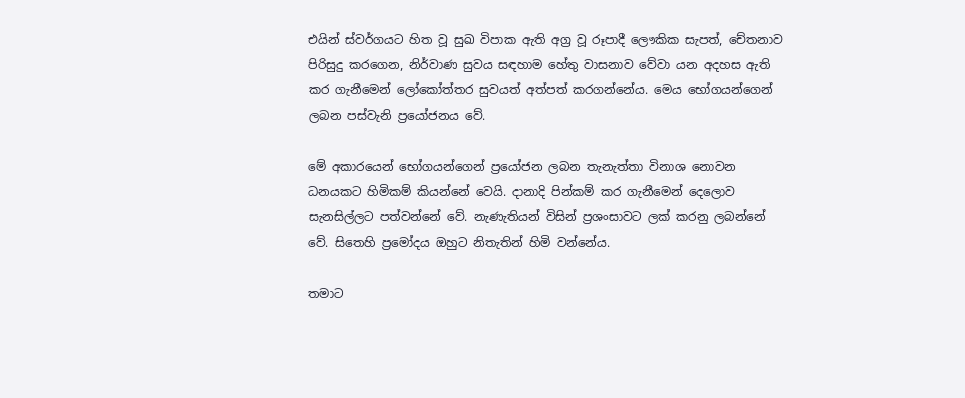එයින් ස්වර්ගයට හිත වූ සුඛ විපාක ඇති අග්‍ර වූ රූපාදී ලෞකික සැපත්, චේතනාව පිරිසුදු කරගෙන, නිර්වාණ සුවය සඳහාම හේතු වාසනාව වේවා යන අදහස ඇති කර ගැනීමෙන් ලෝකෝත්තර සුවයත් අත්පත් කරගන්නේය. මෙය භෝගයන්ගෙන් ලබන පස්වැනි ප්‍රයෝජනය වේ.

මේ අකාරයෙන් භෝගයන්ගෙන් ප්‍රයෝජන ලබන තැනැත්තා විනාශ නොවන ධනයකට හිමිකම් කියන්නේ වෙයි. දානාදි පින්කම් කර ගැනීමෙන් දෙලොව සැනසිල්ලට පත්වන්නේ වේ. නැණැතියන් විසින් ප්‍රශංසාවට ලක් කරනු ලබන්නේ වේ. සිතෙහි ප්‍රමෝදය ඔහුට නිතැතින් හිමි වන්නේය.

තමාට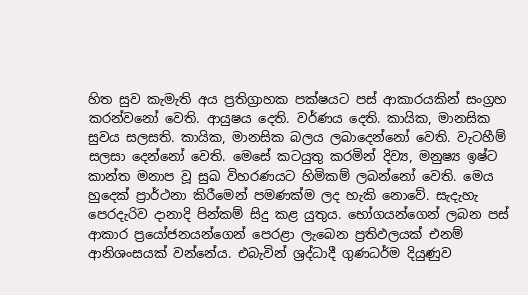හිත සුව කැමැති අය ප්‍රතිග්‍රාහක පක්ෂයට පස් ආකාරයකින් සංග්‍රහ කරන්වනෝ වෙති. ආයුෂය දෙති. වර්ණය දෙති. කායික, මානසික සුවය සලසති. කායික, මානසික බලය ලබාදෙන්නෝ වෙති. වැටහීම් සලසා දෙන්නෝ වෙති. මෙසේ කටයුතු කරමින් දිව්‍ය, මනුෂ්‍ය ඉෂ්ට කාන්ත මනාප වූ සුඛ විහරණයට හිමිකම් ලබන්නෝ වෙති. මෙය හුදෙක් ප්‍රාර්ථනා කිරීමෙන් පමණක්ම ලද හැකි නොවේ. සැදැහැ පෙරදැරිව දානාදි පින්කම් සිදු කළ යුතුය. භෝගයන්ගෙන් ලබන පස් ආකාර ප්‍රයෝජනයන්ගෙන් පෙරළා ලැබෙන ප්‍රතිඵලයක් එනම් ආනිශංසයක් වන්නේය. එබැවින් ශ්‍රද්ධාදී ගුණධර්ම දියුණුව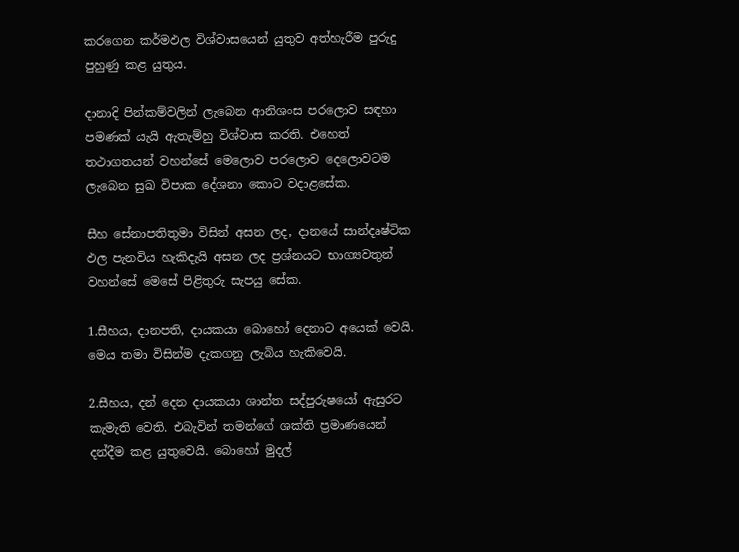කරගෙන කර්මඵල විශ්වාසයෙන් යුතුව අත්හැරීම පුරුදු පුහුණු කළ යුතුය.

දානාදි පින්කම්වලින් ලැබෙන ආනිශංස පරලොව සඳහා පමණක් යැයි ඇතැම්හු විශ්වාස කරති. එහෙත් තථාගතයන් වහන්සේ මෙලොව පරලොව දෙලොවටම ලැබෙන සුඛ විපාක දේශනා කොට වදාළසේක.

සීහ සේනාපතිතුමා විසින් අසන ලද, දානයේ සාන්දෘෂ්ටික ඵල පැනවිය හැකිදැයි අසන ලද ප්‍රශ්නයට භාග්‍යවතුන් වහන්සේ මෙසේ පිළිතුරු සැපයු සේක.

1.සීහය, දානපති, දායකයා බොහෝ දෙනාට අයෙක් වෙයි. මෙය තමා විසින්ම දැකගනු ලැබිය හැකිවෙයි.

2.සීහය, දන් දෙන දායකයා ශාන්ත සද්පුරුෂයෝ ඇසුරට කැමැති වෙති. එබැවින් තමන්ගේ ශක්ති ප්‍රමාණයෙන් දන්දීම කළ යුතුවෙයි. බොහෝ මුදල්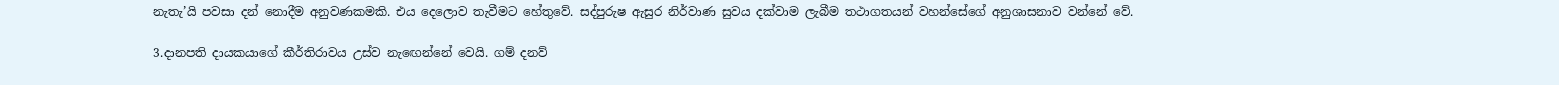නැතැ’යි පවසා දන් නොදීම අනුවණකමකි. එය දෙලොව තැවීමට හේතුවේ. සද්පුරුෂ ඇසුර නිර්වාණ සුවය දක්වාම ලැබීම තථාගතයන් වහන්සේගේ අනුශාසනාව වන්නේ වේ.

3.දානපති දායකයාගේ කීර්තිරාවය උස්ව නැඟෙන්නේ වෙයි. ගම් දනව්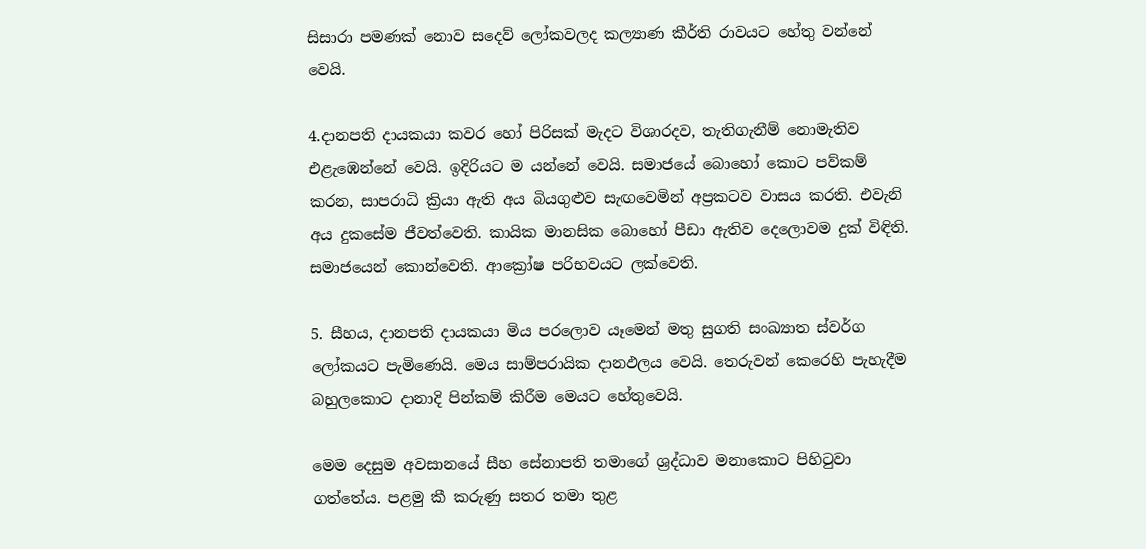සිසාරා පමණක් නොව සදෙව් ලෝකවලද කල්‍යාණ කීර්ති රාවයට හේතු වන්නේ වෙයි.

4.දානපති දායකයා කවර හෝ පිරිසක් මැදට විශාරදව, තැතිගැනීම් නොමැතිව එළැඹෙන්නේ වෙයි. ඉදිරියට ම යන්නේ වෙයි. සමාජයේ බොහෝ කොට පව්කම් කරන, සාපරාධි ක්‍රියා ඇති අය බියගුළුව සැඟවෙමින් අප්‍රකටව වාසය කරති. එවැනි අය දුකසේම ජීවත්වෙති. කායික මානසික බොහෝ පීඩා ඇතිව දෙලොවම දුක් විඳිති. සමාජයෙන් කොන්වෙති. ආක්‍රෝෂ පරිභවයට ලක්වෙති.

5. සීහය, දානපති දායකයා මිය පරලොව යෑමෙන් මතු සුගති සංඛ්‍යාත ස්වර්ග ලෝකයට පැමිණෙයි. මෙය සාම්පරායික දානඵලය වෙයි. තෙරුවන් කෙරෙහි පැහැදීම බහුලකොට දානාදි පින්කම් කිරීම මෙයට හේතුවෙයි.

මෙම දෙසුම අවසානයේ සීහ සේනාපති තමාගේ ශ්‍රද්ධාව මනාකොට පිහිටුවා ගත්තේය. පළමු කී කරුණු සතර තමා තුළ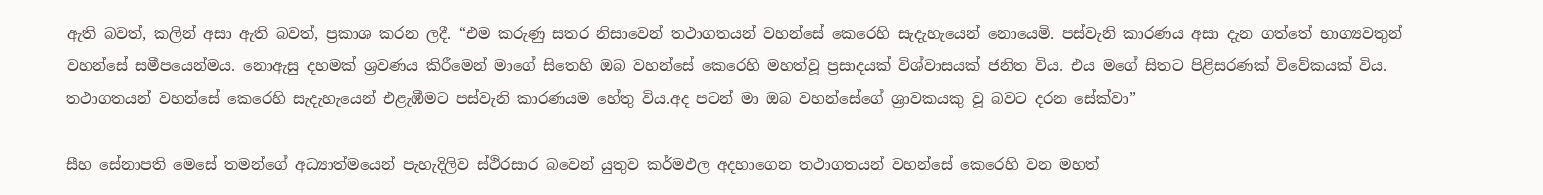ඇති බවත්, කලින් අසා ඇති බවත්, ප්‍රකාශ කරන ලදී. “එම කරුණු සතර නිසාවෙන් තථාගතයන් වහන්සේ කෙරෙහි සැදැහැයෙන් නොයෙමි. පස්වැනි කාරණය අසා දැන ගත්තේ භාග්‍යවතුන් වහන්සේ සමීපයෙන්මය. නොඇසු දහමක් ශ්‍රවණය කිරීමෙන් මාගේ සිතෙහි ඔබ වහන්සේ කෙරෙහි මහත්වූ ප්‍රසාදයක් විශ්වාසයක් ජනිත විය. එය මගේ සිතට පිළිසරණක් විවේකයක් විය. තථාගතයන් වහන්සේ කෙරෙහි සැදැහැයෙන් එළැඹීමට පස්වැනි කාරණයම හේතු විය.අද පටන් මා ඔබ වහන්සේගේ ශ්‍රාවකයකු වූ බවට දරන සේක්වා”

සීහ සේනාපති මෙසේ තමන්ගේ අධ්‍යාත්මයෙන් පැහැදිලිව ස්ථිරසාර බවෙන් යුතුව කර්මඵල අදහාගෙන තථාගතයන් වහන්සේ කෙරෙහි වන මහත්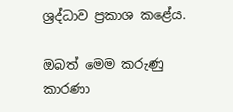ශ්‍රද්ධාව ප්‍රකාශ කළේය.

ඔබත් මෙම කරුණු කාරණා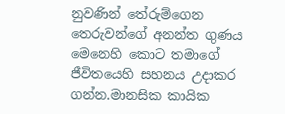නුවණින් තේරුම්ගෙන තෙරුවන්ගේ අනන්ත ගුණය මෙනෙහි කොට තමාගේ ජීවිතයෙහි සහනය උදාකර ගන්න.මානසික කායික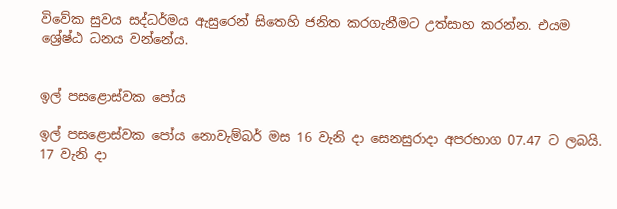විවේක සුවය සද්ධර්මය ඇසුරෙන් සිතෙහි ජනිත කරගැනීමට උත්සාහ කරන්න. එයම ශ්‍රේෂ්ඨ ධනය වන්නේය.


ඉල් පසළොස්වක පෝය

ඉල් පසළොස්වක පෝය නොවැම්බර් මස 16 වැනි දා සෙනසුරාදා අපරභාග 07.47 ට ලබයි.
17 වැනි දා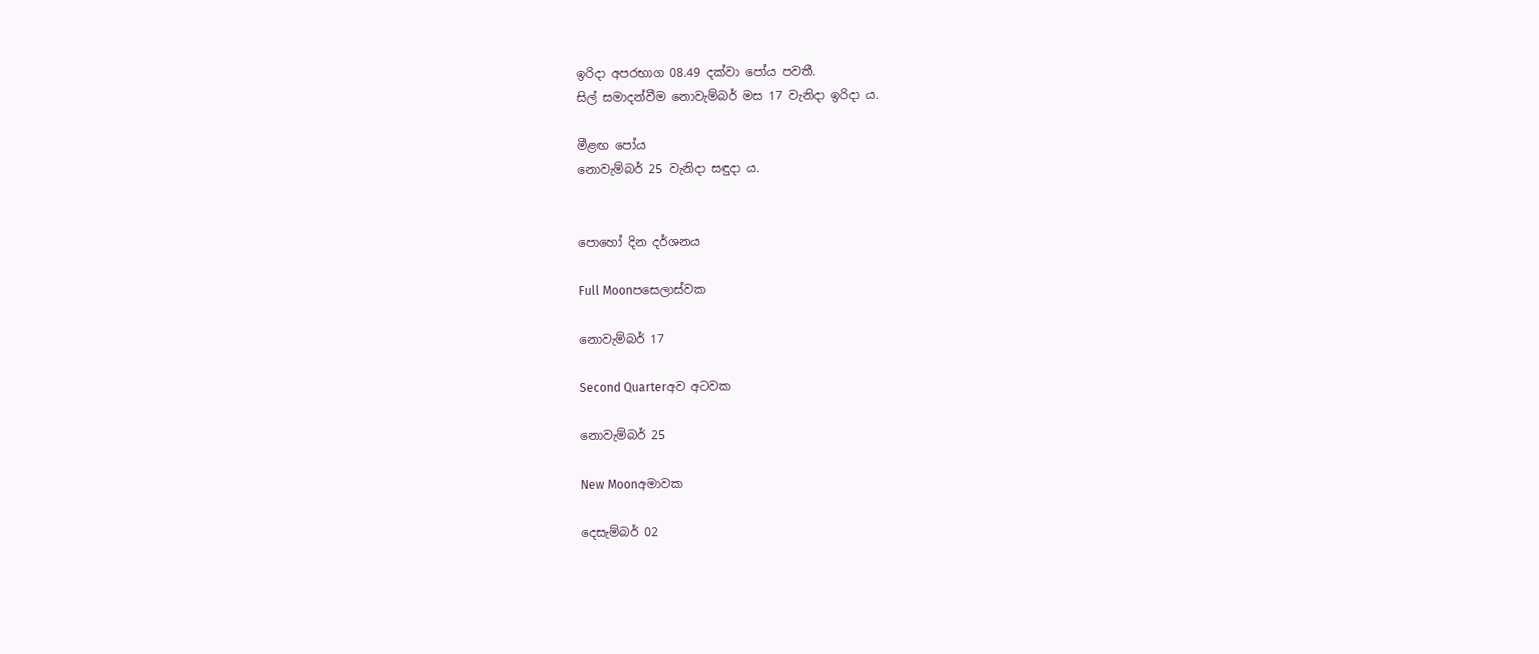ඉරිදා අපරභාග 08.49 දක්වා පෝය පවතී.
සිල් සමාදන්වීම නොවැම්බර් මස 17 වැනිදා ඉරිදා ය.

මීළඟ පෝය
නොවැම්බර් 25 වැනිදා සඳුදා ය.


පොහෝ දින දර්ශනය

Full Moonපසෙලාස්වක

නොවැම්බර් 17

Second Quarterඅව අටවක

නොවැම්බර් 25

New Moonඅමාවක

දෙසැම්බර් 02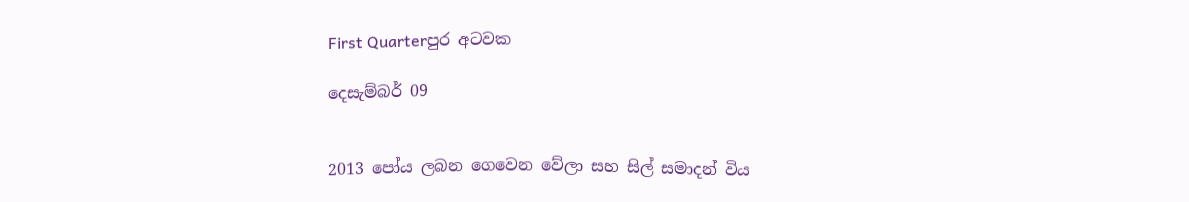First Quarterපුර අටවක

දෙසැම්බර් 09


2013 පෝය ලබන ගෙවෙන වේලා සහ සිල් සමාදන් විය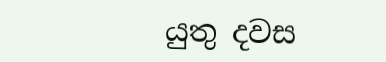යුතු දවස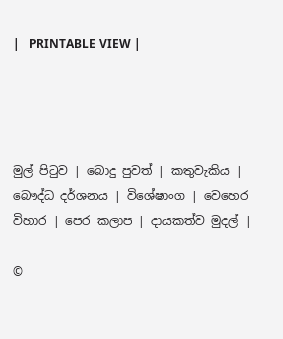|   PRINTABLE VIEW |




මුල් පිටුව | බොදු පුවත් | කතුවැකිය | බෞද්ධ දර්ශනය | විශේෂාංග | වෙහෙර විහාර | පෙර කලාප | දායකත්ව මුදල් |

©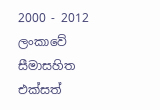2000 - 2012 ලංකාවේ සීමාසහිත එක්සත්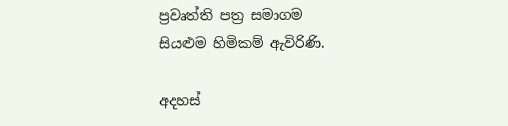ප්‍රවෘත්ති පත්‍ර සමාගම
සියළුම හිමිකම් ඇවිරිණි.

අදහස්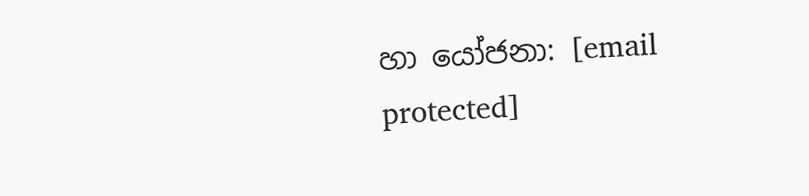හා යෝජනා: [email protected]